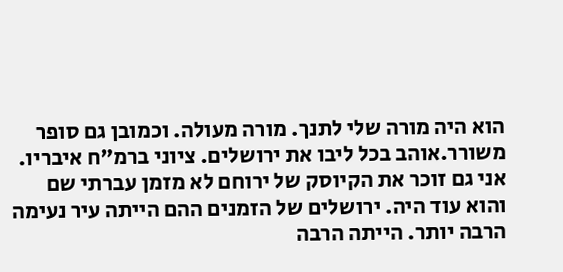הוא היה מורה שלי לתנך. מורה מעולה. וכמובן גם סופר משורר.אוהב בכל ליבו את ירושלים. ציוני ברמ"ח איבריו. אני גם זוכר את הקיוסק של ירוחם לא מזמן עברתי שם והוא עוד היה. ירושלים של הזמנים ההם הייתה עיר נעימה הרבה יותר. הייתה הרבה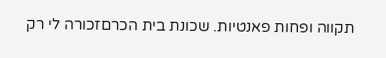תקווה ופחות פאנטיות. שכונת בית הכרםזכורה לי רק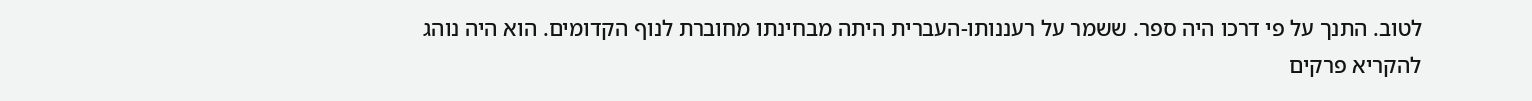לטוב. התנך על פי דרכו היה ספר. ששמר על רעננותו-העברית היתה מבחינתו מחוברת לנוף הקדומים. הוא היה נוהג להקריא פרקים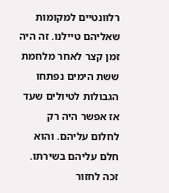רלוונטיים למקומות שאליהם טיילנו. זה היה זמן קצר לאחר מלחמת ששת הימים נפתחו הגבולות לטיולים שעד אז אפשר היה רק לחלום עליהם. והוא חלם עליהם בשירתו. זכה לחזור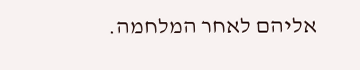אליהם לאחר המלחמה.